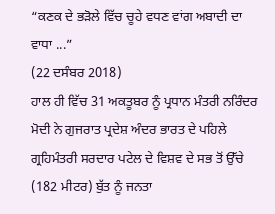“ਕਣਕ ਦੇ ਭੜੋਲੇ ਵਿੱਚ ਚੂਹੇ ਵਧਣ ਵਾਂਗ ਅਬਾਦੀ ਦਾ ਵਾਧਾ ...”
(22 ਦਸੰਬਰ 2018)
ਹਾਲ ਹੀ ਵਿੱਚ 31 ਅਕਤੂਬਰ ਨੂੰ ਪ੍ਰਧਾਨ ਮੰਤਰੀ ਨਰਿੰਦਰ ਮੋਦੀ ਨੇ ਗੁਜਰਾਤ ਪ੍ਰਦੇਸ਼ ਅੰਦਰ ਭਾਰਤ ਦੇ ਪਹਿਲੇ ਗ੍ਰਹਿਮੰਤਰੀ ਸਰਦਾਰ ਪਟੇਲ ਦੇ ਵਿਸ਼ਵ ਦੇ ਸਭ ਤੋਂ ਉੱਚੇ (182 ਮੀਟਰ) ਬੁੱਤ ਨੂੰ ਜਨਤਾ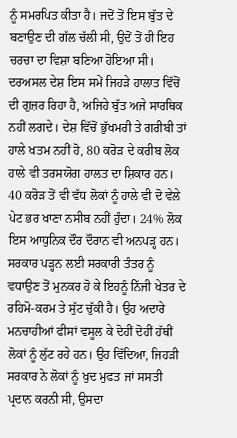ਨੂੰ ਸਮਰਪਿਤ ਕੀਤਾ ਹੈ। ਜਦੋਂ ਤੋਂ ਇਸ ਬੁੱਤ ਦੇ ਬਣਾਉਣ ਦੀ ਗੱਲ ਚੱਲੀ ਸੀ, ਉਦੋਂ ਤੋਂ ਹੀ ਇਹ ਚਰਚਾ ਦਾ ਵਿਸ਼ਾ ਬਣਿਆ ਹੋਇਆ ਸੀ। ਦਰਅਸਲ ਦੇਸ਼ ਇਸ ਸਮੇਂ ਜਿਹੜੇ ਹਾਲਾਤ ਵਿੱਚੋਂ ਦੀ ਗੁਜ਼ਰ ਰਿਹਾ ਹੈ, ਅਜਿਹੇ ਬੁੱਤ ਅਜੇ ਸਾਰਥਿਕ ਨਹੀਂ ਲਗਦੇ। ਦੇਸ਼ ਵਿੱਚੋਂ ਭੁੱਖਮਰੀ ਤੇ ਗਰੀਬੀ ਤਾਂ ਹਾਲੇ ਖਤਮ ਨਹੀਂ ਹੋ, 80 ਕਰੋੜ ਦੇ ਕਰੀਬ ਲੋਕ ਹਾਲੇ ਵੀ ਤਰਸਯੋਗ ਹਾਲਤ ਦਾ ਸ਼ਿਕਾਰ ਹਨ। 40 ਕਰੋੜ ਤੋਂ ਵੀ ਵੱਧ ਲੋਕਾਂ ਨੂੰ ਹਾਲੇ ਵੀ ਦੋ ਵੇਲੇ ਪੇਟ ਭਰ ਖਾਣਾ ਨਸੀਬ ਨਹੀਂ ਹੁੰਦਾ। 24% ਲੋਕ ਇਸ ਆਧੁਨਿਕ ਦੌਰ ਦੌਰਾਨ ਵੀ ਅਨਪੜ੍ਹ ਹਨ। ਸਰਕਾਰ ਪੜ੍ਹਨ ਲਈ ਸਰਕਾਰੀ ਤੰਤਰ ਨੂੰ ਵਧਾਉਣ ਤੋਂ ਮੁਨਕਰ ਹੋ ਕੇ ਇਹਨੂੰ ਨਿੱਜੀ ਖੇਤਰ ਦੇ ਰਹਿਮੋ-ਕਰਮ ਤੇ ਸੁੱਟ ਚੁੱਕੀ ਹੈ। ਉਹ ਅਦਾਰੇ ਮਨਚਾਹੀਆਂ ਫੀਸਾਂ ਵਸੂਲ ਕੇ ਦੋਹੀਂ ਦੋਹੀਂ ਹੱਥੀਂ ਲੋਕਾਂ ਨੂੰ ਲੁੱਟ ਰਹੇ ਹਨ। ਉਹ ਵਿੱਦਿਆ, ਜਿਹੜੀ ਸਰਕਾਰ ਨੇ ਲੋਕਾਂ ਨੂੰ ਖੁਦ ਮੁਫਤ ਜਾਂ ਸਸਤੀ ਪ੍ਰਦਾਨ ਕਰਨੀ ਸੀ, ਉਸਦਾ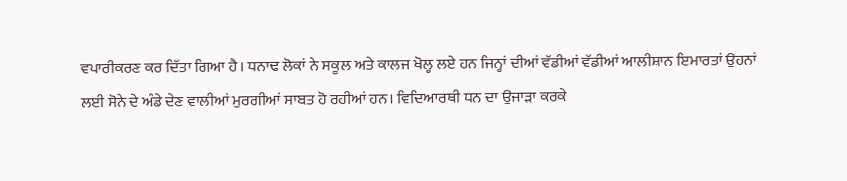ਵਪਾਰੀਕਰਣ ਕਰ ਦਿੱਤਾ ਗਿਆ ਹੈ। ਧਨਾਢ ਲੋਕਾਂ ਨੇ ਸਕੂਲ ਅਤੇ ਕਾਲਜ ਖੋਲ੍ਹ ਲਏ ਹਨ ਜਿਨ੍ਹਾਂ ਦੀਆਂ ਵੱਡੀਆਂ ਵੱਡੀਆਂ ਆਲੀਸ਼ਾਨ ਇਮਾਰਤਾਂ ਉਹਨਾਂ ਲਈ ਸੋਨੇ ਦੇ ਅੰਡੇ ਦੇਣ ਵਾਲੀਆਂ ਮੁਰਗੀਆਂ ਸਾਬਤ ਹੋ ਰਹੀਆਂ ਹਨ। ਵਿਦਿਆਰਥੀ ਧਨ ਦਾ ਉਜਾੜਾ ਕਰਕੇ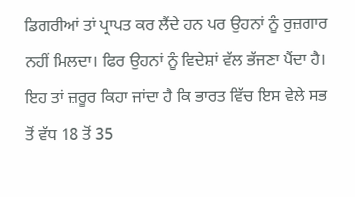ਡਿਗਰੀਆਂ ਤਾਂ ਪ੍ਰਾਪਤ ਕਰ ਲੈਂਦੇ ਹਨ ਪਰ ਉਹਨਾਂ ਨੂੰ ਰੁਜ਼ਗਾਰ ਨਹੀਂ ਮਿਲਦਾ। ਫਿਰ ਉਹਨਾਂ ਨੂੰ ਵਿਦੇਸ਼ਾਂ ਵੱਲ ਭੱਜਣਾ ਪੈਂਦਾ ਹੈ। ਇਹ ਤਾਂ ਜ਼ਰੂਰ ਕਿਹਾ ਜਾਂਦਾ ਹੈ ਕਿ ਭਾਰਤ ਵਿੱਚ ਇਸ ਵੇਲੇ ਸਭ ਤੋਂ ਵੱਧ 18 ਤੋਂ 35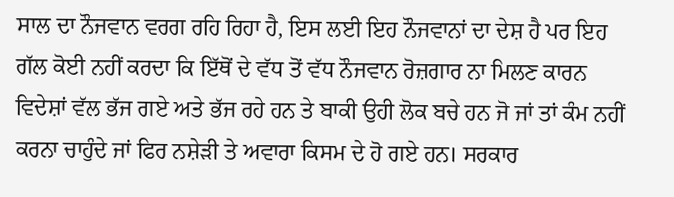ਸਾਲ ਦਾ ਨੌਜਵਾਨ ਵਰਗ ਰਹਿ ਰਿਹਾ ਹੈ, ਇਸ ਲਈ ਇਹ ਨੌਜਵਾਨਾਂ ਦਾ ਦੇਸ਼ ਹੈ ਪਰ ਇਹ ਗੱਲ ਕੋਈ ਨਹੀਂ ਕਰਦਾ ਕਿ ਇੱਥੋਂ ਦੇ ਵੱਧ ਤੋਂ ਵੱਧ ਨੌਜਵਾਨ ਰੋਜ਼ਗਾਰ ਨਾ ਮਿਲਣ ਕਾਰਨ ਵਿਦੇਸ਼ਾਂ ਵੱਲ ਭੱਜ ਗਏ ਅਤੇ ਭੱਜ ਰਹੇ ਹਨ ਤੇ ਬਾਕੀ ਉਹੀ ਲੋਕ ਬਚੇ ਹਨ ਜੋ ਜਾਂ ਤਾਂ ਕੰਮ ਨਹੀਂ ਕਰਨਾ ਚਾਹੁੰਦੇ ਜਾਂ ਫਿਰ ਨਸ਼ੇੜੀ ਤੇ ਅਵਾਰਾ ਕਿਸਮ ਦੇ ਹੋ ਗਏ ਹਨ। ਸਰਕਾਰ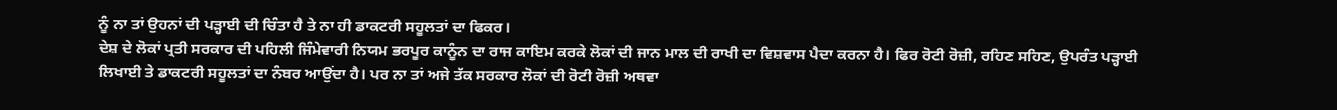ਨੂੰ ਨਾ ਤਾਂ ਉਹਨਾਂ ਦੀ ਪੜ੍ਹਾਈ ਦੀ ਚਿੰਤਾ ਹੈ ਤੇ ਨਾ ਹੀ ਡਾਕਟਰੀ ਸਹੂਲਤਾਂ ਦਾ ਫਿਕਰ।
ਦੇਸ਼ ਦੇ ਲੋਕਾਂ ਪ੍ਰਤੀ ਸਰਕਾਰ ਦੀ ਪਹਿਲੀ ਜਿੰਮੇਵਾਰੀ ਨਿਯਮ ਭਰਪੂਰ ਕਾਨੂੰਨ ਦਾ ਰਾਜ ਕਾਇਮ ਕਰਕੇ ਲੋਕਾਂ ਦੀ ਜਾਨ ਮਾਲ ਦੀ ਰਾਖੀ ਦਾ ਵਿਸ਼ਵਾਸ ਪੈਦਾ ਕਰਨਾ ਹੈ। ਫਿਰ ਰੋਟੀ ਰੋਜ਼ੀ, ਰਹਿਣ ਸਹਿਣ, ਉਪਰੰਤ ਪੜ੍ਹਾਈ ਲਿਖਾਈ ਤੇ ਡਾਕਟਰੀ ਸਹੂਲਤਾਂ ਦਾ ਨੰਬਰ ਆਉਂਦਾ ਹੈ। ਪਰ ਨਾ ਤਾਂ ਅਜੇ ਤੱਕ ਸਰਕਾਰ ਲੋਕਾਂ ਦੀ ਰੋਟੀ ਰੋਜ਼ੀ ਅਥਵਾ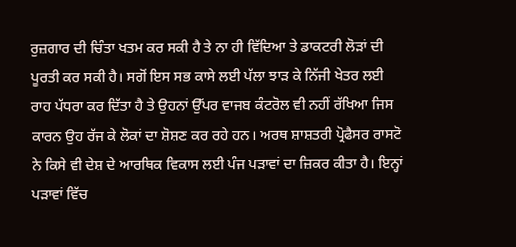ਰੁਜ਼ਗਾਰ ਦੀ ਚਿੰਤਾ ਖਤਮ ਕਰ ਸਕੀ ਹੈ ਤੇ ਨਾ ਹੀ ਵਿੱਦਿਆ ਤੇ ਡਾਕਟਰੀ ਲੋੜਾਂ ਦੀ ਪੂਰਤੀ ਕਰ ਸਕੀ ਹੈ। ਸਗੋਂ ਇਸ ਸਭ ਕਾਸੇ ਲਈ ਪੱਲਾ ਝਾੜ ਕੇ ਨਿੱਜੀ ਖੇਤਰ ਲਈ ਰਾਹ ਪੱਧਰਾ ਕਰ ਦਿੱਤਾ ਹੈ ਤੇ ਉਹਨਾਂ ਉੱਪਰ ਵਾਜਬ ਕੰਟਰੋਲ ਵੀ ਨਹੀਂ ਰੱਖਿਆ ਜਿਸ ਕਾਰਨ ਉਹ ਰੱਜ ਕੇ ਲੋਕਾਂ ਦਾ ਸ਼ੋਸ਼ਣ ਕਰ ਰਹੇ ਹਨ। ਅਰਥ ਸ਼ਾਸ਼ਤਰੀ ਪ੍ਰੋਫੈਸਰ ਰਾਸਟੋ ਨੇ ਕਿਸੇ ਵੀ ਦੇਸ਼ ਦੇ ਆਰਥਿਕ ਵਿਕਾਸ ਲਈ ਪੰਜ ਪੜਾਵਾਂ ਦਾ ਜ਼ਿਕਰ ਕੀਤਾ ਹੈ। ਇਨ੍ਹਾਂ ਪੜਾਵਾਂ ਵਿੱਚ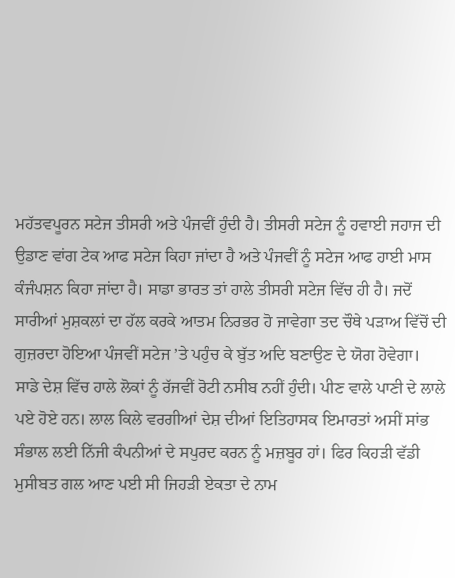ਮਹੱਤਵਪੂਰਨ ਸਟੇਜ ਤੀਸਰੀ ਅਤੇ ਪੰਜਵੀਂ ਹੁੰਦੀ ਹੈ। ਤੀਸਰੀ ਸਟੇਜ ਨੂੰ ਹਵਾਈ ਜਹਾਜ ਦੀ ਉਡਾਣ ਵਾਂਗ ਟੇਕ ਆਫ ਸਟੇਜ ਕਿਹਾ ਜਾਂਦਾ ਹੈ ਅਤੇ ਪੰਜਵੀਂ ਨੂੰ ਸਟੇਜ ਆਫ ਹਾਈ ਮਾਸ ਕੰਜੰਪਸ਼ਨ ਕਿਹਾ ਜਾਂਦਾ ਹੈ। ਸਾਡਾ ਭਾਰਤ ਤਾਂ ਹਾਲੇ ਤੀਸਰੀ ਸਟੇਜ ਵਿੱਚ ਹੀ ਹੈ। ਜਦੋਂ ਸਾਰੀਆਂ ਮੁਸ਼ਕਲਾਂ ਦਾ ਹੱਲ ਕਰਕੇ ਆਤਮ ਨਿਰਭਰ ਹੋ ਜਾਵੇਗਾ ਤਦ ਚੌਥੇ ਪੜਾਅ ਵਿੱਚੋਂ ਦੀ ਗੁਜ਼ਰਦਾ ਹੋਇਆ ਪੰਜਵੀਂ ਸਟੇਜ ’ਤੇ ਪਹੁੰਚ ਕੇ ਬੁੱਤ ਅਦਿ ਬਣਾਉਣ ਦੇ ਯੋਗ ਹੋਵੇਗਾ।
ਸਾਡੇ ਦੇਸ਼ ਵਿੱਚ ਹਾਲੇ ਲੋਕਾਂ ਨੂੰ ਰੱਜਵੀਂ ਰੋਟੀ ਨਸੀਬ ਨਹੀਂ ਹੁੰਦੀ। ਪੀਣ ਵਾਲੇ ਪਾਣੀ ਦੇ ਲਾਲੇ ਪਏ ਹੋਏ ਹਨ। ਲਾਲ ਕਿਲੇ ਵਰਗੀਆਂ ਦੇਸ਼ ਦੀਆਂ ਇਤਿਹਾਸਕ ਇਮਾਰਤਾਂ ਅਸੀਂ ਸਾਂਭ ਸੰਭਾਲ ਲਈ ਨਿੱਜੀ ਕੰਪਨੀਆਂ ਦੇ ਸਪੁਰਦ ਕਰਨ ਨੂੰ ਮਜ਼ਬੂਰ ਹਾਂ। ਫਿਰ ਕਿਹੜੀ ਵੱਡੀ ਮੁਸੀਬਤ ਗਲ ਆਣ ਪਈ ਸੀ ਜਿਹੜੀ ਏਕਤਾ ਦੇ ਨਾਮ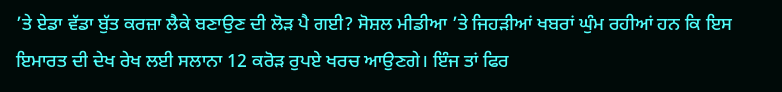’ਤੇ ਏਡਾ ਵੱਡਾ ਬੁੱਤ ਕਰਜ਼ਾ ਲੈਕੇ ਬਣਾਉਣ ਦੀ ਲੋੜ ਪੈ ਗਈ? ਸੋਸ਼ਲ ਮੀਡੀਆ ’ਤੇ ਜਿਹੜੀਆਂ ਖਬਰਾਂ ਘੁੰਮ ਰਹੀਆਂ ਹਨ ਕਿ ਇਸ ਇਮਾਰਤ ਦੀ ਦੇਖ ਰੇਖ ਲਈ ਸਲਾਨਾ 12 ਕਰੋੜ ਰੁਪਏ ਖਰਚ ਆਉਣਗੇ। ਇੰਜ ਤਾਂ ਫਿਰ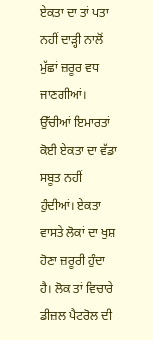ਏਕਤਾ ਦਾ ਤਾਂ ਪਤਾ ਨਹੀਂ ਦਾੜ੍ਹੀ ਨਾਲੋਂ ਮੁੱਛਾਂ ਜ਼ਰੂਰ ਵਧ ਜਾਣਗੀਆਂ। ਉੱਚੀਆਂ ਇਮਾਰਤਾਂ ਕੋਈ ਏਕਤਾ ਦਾ ਵੱਡਾ ਸਬੂਤ ਨਹੀਂ ਹੁੰਦੀਆਂ। ਏਕਤਾ ਵਾਸਤੇ ਲੋਕਾਂ ਦਾ ਖੁਸ਼ ਹੋਣਾ ਜ਼ਰੂਰੀ ਹੁੰਦਾ ਹੈ। ਲੋਕ ਤਾਂ ਵਿਚਾਰੇ ਡੀਜ਼ਲ ਪੈਟਰੋਲ ਦੀ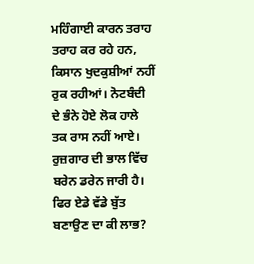ਮਹਿੰਗਾਈ ਕਾਰਨ ਤਰਾਹ ਤਰਾਹ ਕਰ ਰਹੇ ਹਨ, ਕਿਸਾਨ ਖੁਦਕੁਸ਼ੀਆਂ ਨਹੀਂ ਰੁਕ ਰਹੀਆਂ। ਨੋਟਬੰਦੀ ਦੇ ਭੰਨੇ ਹੋਏ ਲੋਕ ਹਾਲੇ ਤਕ ਰਾਸ ਨਹੀਂ ਆਏ। ਰੁਜ਼ਗਾਰ ਦੀ ਭਾਲ ਵਿੱਚ ਬਰੇਨ ਡਰੇਨ ਜਾਰੀ ਹੈ। ਫਿਰ ਏਡੇ ਵੱਡੇ ਬੁੱਤ ਬਣਾਉਣ ਦਾ ਕੀ ਲਾਭ?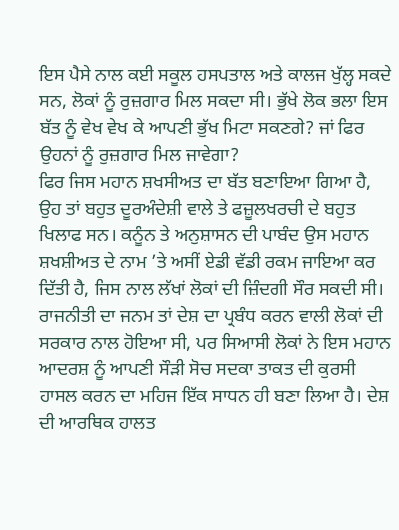ਇਸ ਪੈਸੇ ਨਾਲ ਕਈ ਸਕੂਲ ਹਸਪਤਾਲ ਅਤੇ ਕਾਲਜ ਖੁੱਲ੍ਹ ਸਕਦੇ ਸਨ, ਲੋਕਾਂ ਨੂੰ ਰੁਜ਼ਗਾਰ ਮਿਲ ਸਕਦਾ ਸੀ। ਭੁੱਖੇ ਲੋਕ ਭਲਾ ਇਸ ਬੱਤ ਨੂੰ ਵੇਖ ਵੇਖ ਕੇ ਆਪਣੀ ਭੁੱਖ ਮਿਟਾ ਸਕਣਗੇ? ਜਾਂ ਫਿਰ ਉਹਨਾਂ ਨੂੰ ਰੁਜ਼ਗਾਰ ਮਿਲ ਜਾਵੇਗਾ?
ਫਿਰ ਜਿਸ ਮਹਾਨ ਸ਼ਖਸੀਅਤ ਦਾ ਬੱਤ ਬਣਾਇਆ ਗਿਆ ਹੈ, ਉਹ ਤਾਂ ਬਹੁਤ ਦੂਰਅੰਦੇਸ਼ੀ ਵਾਲੇ ਤੇ ਫਜ਼ੂਲਖਰਚੀ ਦੇ ਬਹੁਤ ਖਿਲਾਫ ਸਨ। ਕਨੂੰਨ ਤੇ ਅਨੁਸ਼ਾਸਨ ਦੀ ਪਾਬੰਦ ਉਸ ਮਹਾਨ ਸ਼ਖਸ਼ੀਅਤ ਦੇ ਨਾਮ ’ਤੇ ਅਸੀਂ ਏਡੀ ਵੱਡੀ ਰਕਮ ਜਾਇਆ ਕਰ ਦਿੱਤੀ ਹੈ, ਜਿਸ ਨਾਲ ਲੱਖਾਂ ਲੋਕਾਂ ਦੀ ਜ਼ਿੰਦਗੀ ਸੌਰ ਸਕਦੀ ਸੀ। ਰਾਜਨੀਤੀ ਦਾ ਜਨਮ ਤਾਂ ਦੇਸ਼ ਦਾ ਪ੍ਰਬੰਧ ਕਰਨ ਵਾਲੀ ਲੋਕਾਂ ਦੀ ਸਰਕਾਰ ਨਾਲ ਹੋਇਆ ਸੀ, ਪਰ ਸਿਆਸੀ ਲੋਕਾਂ ਨੇ ਇਸ ਮਹਾਨ ਆਦਰਸ਼ ਨੂੰ ਆਪਣੀ ਸੌੜੀ ਸੋਚ ਸਦਕਾ ਤਾਕਤ ਦੀ ਕੁਰਸੀ ਹਾਸਲ ਕਰਨ ਦਾ ਮਹਿਜ ਇੱਕ ਸਾਧਨ ਹੀ ਬਣਾ ਲਿਆ ਹੈ। ਦੇਸ਼ ਦੀ ਆਰਥਿਕ ਹਾਲਤ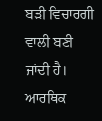ਬੜੀ ਵਿਚਾਰਗੀ ਵਾਲੀ ਬਣੀ ਜਾਂਦੀ ਹੈ। ਆਰਥਿਕ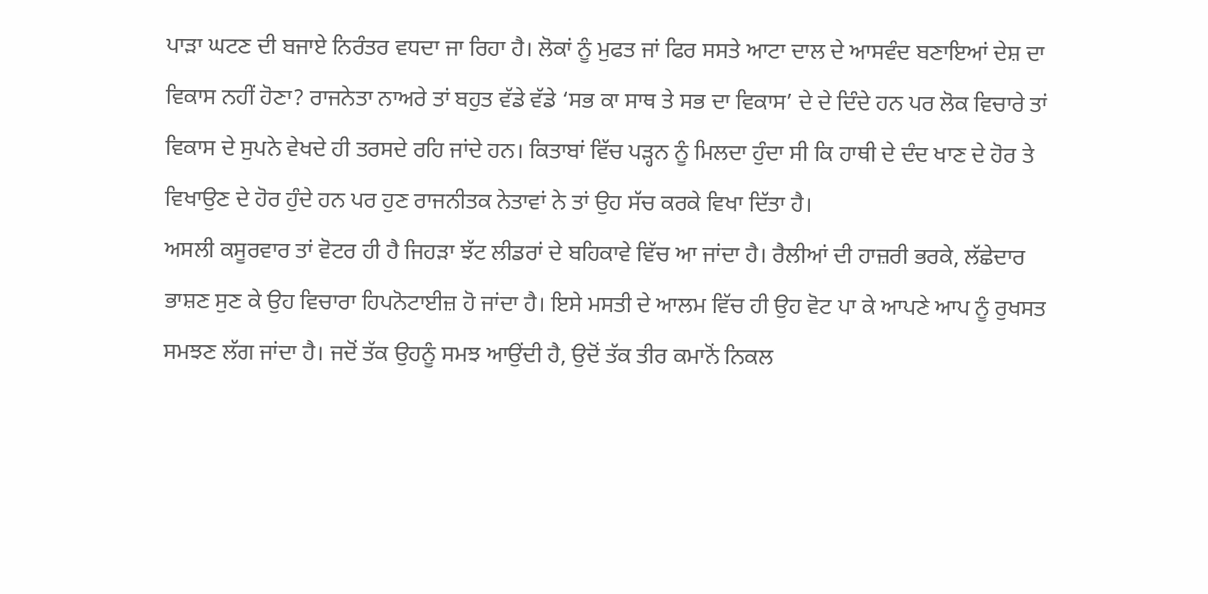ਪਾੜਾ ਘਟਣ ਦੀ ਬਜਾਏ ਨਿਰੰਤਰ ਵਧਦਾ ਜਾ ਰਿਹਾ ਹੈ। ਲੋਕਾਂ ਨੂੰ ਮੁਫਤ ਜਾਂ ਫਿਰ ਸਸਤੇ ਆਟਾ ਦਾਲ ਦੇ ਆਸਵੰਦ ਬਣਾਇਆਂ ਦੇਸ਼ ਦਾ ਵਿਕਾਸ ਨਹੀਂ ਹੋਣਾ? ਰਾਜਨੇਤਾ ਨਾਅਰੇ ਤਾਂ ਬਹੁਤ ਵੱਡੇ ਵੱਡੇ ‘ਸਭ ਕਾ ਸਾਥ ਤੇ ਸਭ ਦਾ ਵਿਕਾਸ’ ਦੇ ਦੇ ਦਿੰਦੇ ਹਨ ਪਰ ਲੋਕ ਵਿਚਾਰੇ ਤਾਂ ਵਿਕਾਸ ਦੇ ਸੁਪਨੇ ਵੇਖਦੇ ਹੀ ਤਰਸਦੇ ਰਹਿ ਜਾਂਦੇ ਹਨ। ਕਿਤਾਬਾਂ ਵਿੱਚ ਪੜ੍ਹਨ ਨੂੰ ਮਿਲਦਾ ਹੁੰਦਾ ਸੀ ਕਿ ਹਾਥੀ ਦੇ ਦੰਦ ਖਾਣ ਦੇ ਹੋਰ ਤੇ ਵਿਖਾਉਣ ਦੇ ਹੋਰ ਹੁੰਦੇ ਹਨ ਪਰ ਹੁਣ ਰਾਜਨੀਤਕ ਨੇਤਾਵਾਂ ਨੇ ਤਾਂ ਉਹ ਸੱਚ ਕਰਕੇ ਵਿਖਾ ਦਿੱਤਾ ਹੈ।
ਅਸਲੀ ਕਸੂਰਵਾਰ ਤਾਂ ਵੋਟਰ ਹੀ ਹੈ ਜਿਹੜਾ ਝੱਟ ਲੀਡਰਾਂ ਦੇ ਬਹਿਕਾਵੇ ਵਿੱਚ ਆ ਜਾਂਦਾ ਹੈ। ਰੈਲੀਆਂ ਦੀ ਹਾਜ਼ਰੀ ਭਰਕੇ, ਲੱਛੇਦਾਰ ਭਾਸ਼ਣ ਸੁਣ ਕੇ ਉਹ ਵਿਚਾਰਾ ਹਿਪਨੋਟਾਈਜ਼ ਹੋ ਜਾਂਦਾ ਹੈ। ਇਸੇ ਮਸਤੀ ਦੇ ਆਲਮ ਵਿੱਚ ਹੀ ਉਹ ਵੋਟ ਪਾ ਕੇ ਆਪਣੇ ਆਪ ਨੂੰ ਰੁਖਸਤ ਸਮਝਣ ਲੱਗ ਜਾਂਦਾ ਹੈ। ਜਦੋਂ ਤੱਕ ਉਹਨੂੰ ਸਮਝ ਆਉਂਦੀ ਹੈ, ਉਦੋਂ ਤੱਕ ਤੀਰ ਕਮਾਨੋਂ ਨਿਕਲ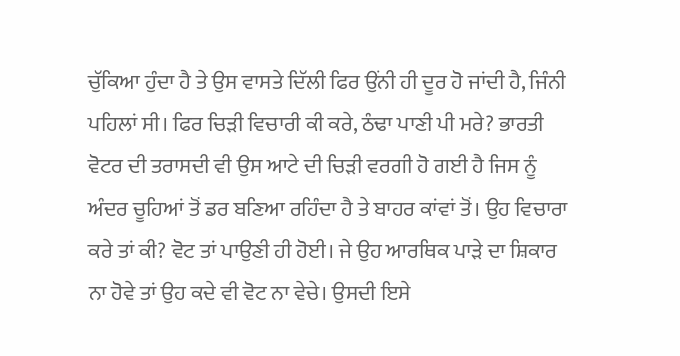ਚੁੱਕਿਆ ਹੁੰਦਾ ਹੈ ਤੇ ਉਸ ਵਾਸਤੇ ਦਿੱਲੀ ਫਿਰ ਉਂਨੀ ਹੀ ਦੂਰ ਹੋ ਜਾਂਦੀ ਹੈ, ਜਿੰਨੀ ਪਹਿਲਾਂ ਸੀ। ਫਿਰ ਚਿੜੀ ਵਿਚਾਰੀ ਕੀ ਕਰੇ, ਠੰਢਾ ਪਾਣੀ ਪੀ ਮਰੇ? ਭਾਰਤੀ ਵੋਟਰ ਦੀ ਤਰਾਸਦੀ ਵੀ ਉਸ ਆਟੇ ਦੀ ਚਿੜੀ ਵਰਗੀ ਹੋ ਗਈ ਹੈ ਜਿਸ ਨੂੰ ਅੰਦਰ ਚੂਹਿਆਂ ਤੋਂ ਡਰ ਬਣਿਆ ਰਹਿੰਦਾ ਹੈ ਤੇ ਬਾਹਰ ਕਾਂਵਾਂ ਤੋਂ। ਉਹ ਵਿਚਾਰਾ ਕਰੇ ਤਾਂ ਕੀ? ਵੋਟ ਤਾਂ ਪਾਉਣੀ ਹੀ ਹੋਈ। ਜੇ ਉਹ ਆਰਥਿਕ ਪਾੜੇ ਦਾ ਸ਼ਿਕਾਰ ਨਾ ਹੋਵੇ ਤਾਂ ਉਹ ਕਦੇ ਵੀ ਵੋਟ ਨਾ ਵੇਚੇ। ਉਸਦੀ ਇਸੇ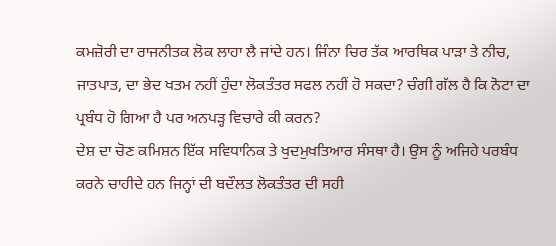ਕਮਜ਼ੋਰੀ ਦਾ ਰਾਜਨੀਤਕ ਲੋਕ ਲਾਹਾ ਲੈ ਜਾਂਦੇ ਹਨ। ਜਿੰਨਾ ਚਿਰ ਤੱਕ ਆਰਥਿਕ ਪਾੜਾ ਤੇ ਨੀਚ, ਜਾਤਪਾਤ, ਦਾ ਭੇਦ ਖਤਮ ਨਹੀਂ ਹੁੰਦਾ ਲੋਕਤੰਤਰ ਸਫਲ ਨਹੀਂ ਹੋ ਸਕਦਾ? ਚੰਗੀ ਗੱਲ ਹੈ ਕਿ ਨੋਟਾ ਦਾ ਪ੍ਰਬੰਧ ਹੋ ਗਿਆ ਹੈ ਪਰ ਅਨਪੜ੍ਹ ਵਿਚਾਰੇ ਕੀ ਕਰਨ?
ਦੇਸ਼ ਦਾ ਚੋਣ ਕਮਿਸ਼ਨ ਇੱਕ ਸਵਿਧਾਨਿਕ ਤੇ ਖੁਦਮੁਖਤਿਆਰ ਸੰਸਥਾ ਹੈ। ਉਸ ਨੂੰ ਅਜਿਹੇ ਪਰਬੰਧ ਕਰਨੇ ਚਾਹੀਦੇ ਹਨ ਜਿਨ੍ਹਾਂ ਦੀ ਬਦੌਲਤ ਲੋਕਤੰਤਰ ਦੀ ਸਹੀ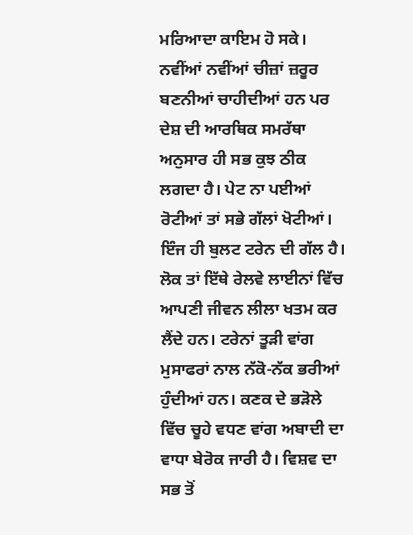ਮਰਿਆਦਾ ਕਾਇਮ ਹੋ ਸਕੇ। ਨਵੀਂਆਂ ਨਵੀਂਆਂ ਚੀਜ਼ਾਂ ਜ਼ਰੂਰ ਬਣਨੀਆਂ ਚਾਹੀਦੀਆਂ ਹਨ ਪਰ ਦੇਸ਼ ਦੀ ਆਰਥਿਕ ਸਮਰੱਥਾ ਅਨੁਸਾਰ ਹੀ ਸਭ ਕੁਝ ਠੀਕ ਲਗਦਾ ਹੈ। ਪੇਟ ਨਾ ਪਈਆਂ ਰੋਟੀਆਂ ਤਾਂ ਸਭੇ ਗੱਲਾਂ ਖੋਟੀਆਂ।
ਇੰਜ ਹੀ ਬੁਲਟ ਟਰੇਨ ਦੀ ਗੱਲ ਹੈ। ਲੋਕ ਤਾਂ ਇੱਥੇ ਰੇਲਵੇ ਲਾਈਨਾਂ ਵਿੱਚ ਆਪਣੀ ਜੀਵਨ ਲੀਲਾ ਖਤਮ ਕਰ ਲੈਂਦੇ ਹਨ। ਟਰੇਨਾਂ ਤੂੜੀ ਵਾਂਗ ਮੁਸਾਫਰਾਂ ਨਾਲ ਨੱਕੋ-ਨੱਕ ਭਰੀਆਂ ਹੁੰਦੀਆਂ ਹਨ। ਕਣਕ ਦੇ ਭੜੋਲੇ ਵਿੱਚ ਚੂਹੇ ਵਧਣ ਵਾਂਗ ਅਬਾਦੀ ਦਾ ਵਾਧਾ ਬੇਰੋਕ ਜਾਰੀ ਹੈ। ਵਿਸ਼ਵ ਦਾ ਸਭ ਤੋਂ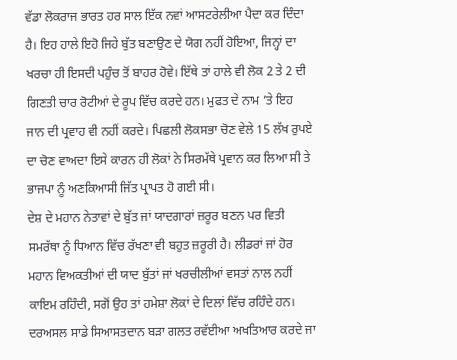ਵੱਡਾ ਲੋਕਰਾਜ ਭਾਰਤ ਹਰ ਸਾਲ ਇੱਕ ਨਵਾਂ ਆਸਟਰੇਲੀਆ ਪੈਦਾ ਕਰ ਦਿੰਦਾ ਹੈ। ਇਹ ਹਾਲੇ ਇਹੋ ਜਿਹੇ ਬੁੱਤ ਬਣਾਉਣ ਦੇ ਯੋਗ ਨਹੀਂ ਹੋਇਆ, ਜਿਨ੍ਹਾਂ ਦਾ ਖਰਚਾ ਹੀ ਇਸਦੀ ਪਹੁੰਚ ਤੋਂ ਬਾਹਰ ਹੋਵੇ। ਇੱਥੇ ਤਾਂ ਹਾਲੇ ਵੀ ਲੋਕ 2 ਤੇ 2 ਦੀ ਗਿਣਤੀ ਚਾਰ ਰੋਟੀਆਂ ਦੇ ਰੂਪ ਵਿੱਚ ਕਰਦੇ ਹਨ। ਮੁਫਤ ਦੇ ਨਾਮ ’ਤੇ ਇਹ ਜਾਨ ਦੀ ਪ੍ਰਵਾਹ ਵੀ ਨਹੀਂ ਕਰਦੇ। ਪਿਛਲੀ ਲੋਕਸਭਾ ਚੋਣ ਵੇਲੇ 15 ਲੱਖ ਰੁਪਏ ਦਾ ਚੋਣ ਵਾਅਦਾ ਇਸੇ ਕਾਰਨ ਹੀ ਲੋਕਾਂ ਨੇ ਸਿਰਮੱਥੇ ਪ੍ਰਵਾਨ ਕਰ ਲਿਆ ਸੀ ਤੇ ਭਾਜਪਾ ਨੂੰ ਅਣਕਿਆਸੀ ਜਿੱਤ ਪ੍ਰਾਪਤ ਹੋ ਗਈ ਸੀ।
ਦੇਸ਼ ਦੇ ਮਹਾਨ ਨੇਤਾਵਾਂ ਦੇ ਬੁੱਤ ਜਾਂ ਯਾਦਗਾਰਾਂ ਜ਼ਰੂਰ ਬਣਨ ਪਰ ਵਿਤੀ ਸਮਰੱਥਾ ਨੂੰ ਧਿਆਨ ਵਿੱਚ ਰੱਖਣਾ ਵੀ ਬਹੁਤ ਜ਼ਰੂਰੀ ਹੈ। ਲੀਡਰਾਂ ਜਾਂ ਹੋਰ ਮਹਾਨ ਵਿਅਕਤੀਆਂ ਦੀ ਯਾਦ ਬੁੱਤਾਂ ਜਾਂ ਖਰਚੀਲੀਆਂ ਵਸਤਾਂ ਨਾਲ ਨਹੀਂ ਕਾਇਮ ਰਹਿੰਦੀ, ਸਗੋਂ ਉਹ ਤਾਂ ਹਮੇਸ਼ਾ ਲੋਕਾਂ ਦੇ ਦਿਲਾਂ ਵਿੱਚ ਰਹਿੰਦੇ ਹਨ। ਦਰਅਸਲ ਸਾਡੇ ਸਿਆਸਤਦਾਨ ਬੜਾ ਗਲਤ ਰਵੱਈਆ ਅਖਤਿਆਰ ਕਰਦੇ ਜਾ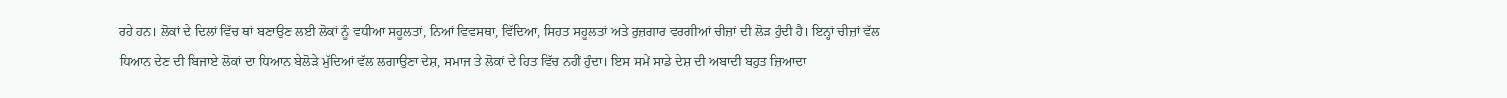ਰਹੇ ਹਨ। ਲੋਕਾਂ ਦੇ ਦਿਲਾਂ ਵਿੱਚ ਥਾਂ ਬਣਾਉਣ ਲਈ ਲੋਕਾਂ ਨੂੰ ਵਧੀਆ ਸਹੂਲਤਾਂ, ਨਿਆਂ ਵਿਵਸਥਾ, ਵਿੱਦਿਆ, ਸਿਹਤ ਸਹੂਲਤਾਂ ਅਤੇ ਰੁਜ਼ਗਾਰ ਵਰਗੀਆਂ ਚੀਜ਼ਾਂ ਦੀ ਲੋੜ ਹੁੰਦੀ ਹੈ। ਇਨ੍ਹਾਂ ਚੀਜ਼ਾਂ ਵੱਲ ਧਿਆਨ ਦੇਣ ਦੀ ਬਿਜਾਏ ਲੋਕਾਂ ਦਾ ਧਿਆਨ ਬੇਲੋੜੇ ਮੁੱਦਿਆਂ ਵੱਲ ਲਗਾਉਣਾ ਦੇਸ਼, ਸਮਾਜ ਤੇ ਲੋਕਾਂ ਦੇ ਹਿਤ ਵਿੱਚ ਨਹੀਂ ਹੁੰਦਾ। ਇਸ ਸਮੇਂ ਸਾਡੇ ਦੇਸ਼ ਦੀ ਅਬਾਦੀ ਬਹੁਤ ਜ਼ਿਆਦਾ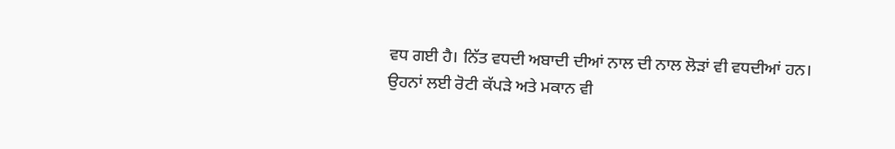ਵਧ ਗਈ ਹੈ। ਨਿੱਤ ਵਧਦੀ ਅਬਾਦੀ ਦੀਆਂ ਨਾਲ ਦੀ ਨਾਲ ਲੋੜਾਂ ਵੀ ਵਧਦੀਆਂ ਹਨ। ਉਹਨਾਂ ਲਈ ਰੋਟੀ ਕੱਪੜੇ ਅਤੇ ਮਕਾਨ ਵੀ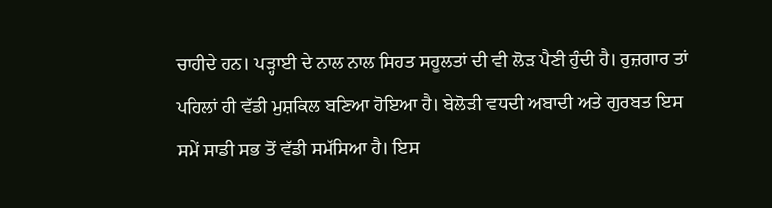ਚਾਹੀਦੇ ਹਨ। ਪੜ੍ਹਾਈ ਦੇ ਨਾਲ ਨਾਲ ਸਿਹਤ ਸਹੂਲਤਾਂ ਦੀ ਵੀ ਲੋੜ ਪੈਣੀ ਹੁੰਦੀ ਹੈ। ਰੁਜ਼ਗਾਰ ਤਾਂ ਪਹਿਲਾਂ ਹੀ ਵੱਡੀ ਮੁਸ਼ਕਿਲ ਬਣਿਆ ਹੋਇਆ ਹੈ। ਬੇਲੋੜੀ ਵਧਦੀ ਅਬਾਦੀ ਅਤੇ ਗੁਰਬਤ ਇਸ ਸਮੇਂ ਸਾਡੀ ਸਭ ਤੋਂ ਵੱਡੀ ਸਮੱਸਿਆ ਹੈ। ਇਸ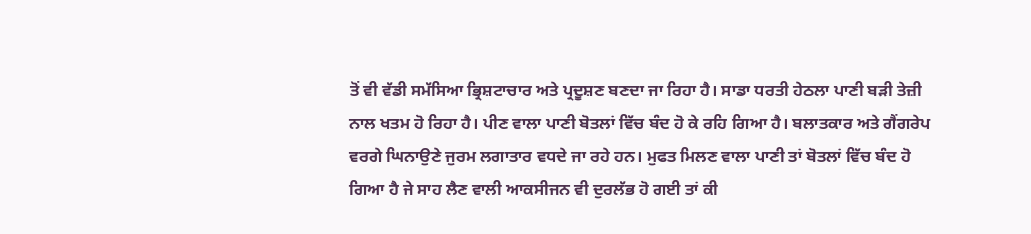ਤੋਂ ਵੀ ਵੱਡੀ ਸਮੱਸਿਆ ਭ੍ਰਿਸ਼ਟਾਚਾਰ ਅਤੇ ਪ੍ਰਦੂਸ਼ਣ ਬਣਦਾ ਜਾ ਰਿਹਾ ਹੈ। ਸਾਡਾ ਧਰਤੀ ਹੇਠਲਾ ਪਾਣੀ ਬੜੀ ਤੇਜ਼ੀ ਨਾਲ ਖਤਮ ਹੋ ਰਿਹਾ ਹੈ। ਪੀਣ ਵਾਲਾ ਪਾਣੀ ਬੋਤਲਾਂ ਵਿੱਚ ਬੰਦ ਹੋ ਕੇ ਰਹਿ ਗਿਆ ਹੈ। ਬਲਾਤਕਾਰ ਅਤੇ ਗੈਂਗਰੇਪ ਵਰਗੇ ਘਿਨਾਉਣੇ ਜੁਰਮ ਲਗਾਤਾਰ ਵਧਦੇ ਜਾ ਰਹੇ ਹਨ। ਮੁਫਤ ਮਿਲਣ ਵਾਲਾ ਪਾਣੀ ਤਾਂ ਬੋਤਲਾਂ ਵਿੱਚ ਬੰਦ ਹੋ ਗਿਆ ਹੈ ਜੇ ਸਾਹ ਲੈਣ ਵਾਲੀ ਆਕਸੀਜਨ ਵੀ ਦੁਰਲੱਭ ਹੋ ਗਈ ਤਾਂ ਕੀ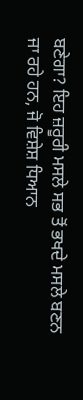ਬਣੇਗਾ? ਇਹ ਜ਼ਰੂਰੀ ਮਸਲੇ ਸਭ ਤੋਂ ਭਖਦੇ ਮਸਲੇ ਬਣਨ ਜਾ ਰਹੇ ਹਨ, ਜੋ ਵਿਸ਼ੇਸ਼ ਧਿਆਨ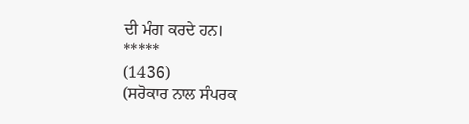ਦੀ ਮੰਗ ਕਰਦੇ ਹਨ।
*****
(1436)
(ਸਰੋਕਾਰ ਨਾਲ ਸੰਪਰਕ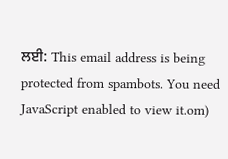ਲਈ: This email address is being protected from spambots. You need JavaScript enabled to view it.om)